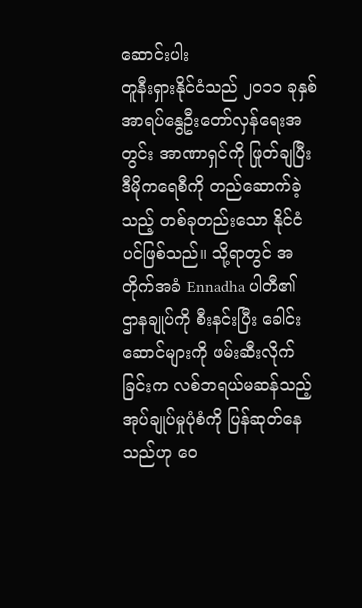ဆောင်းပါး
တူနီးရှားနိုင်ငံသည် ၂၀၁၁ ခုနှစ် အာရပ်နွေဦးတော်လှန်ရေးအတွင်း အာဏာရှင်ကို ဖြုတ်ချပြီး ဒီမိုကရေစီကို တည်ဆောက်ခဲ့သည့် တစ်ခုတည်းသော နိုင်ငံပင်ဖြစ်သည်။ သို့ရာတွင် အတိုက်အခံ Ennadha ပါတီ၏ ဌာနချုပ်ကို စီးနင်းပြီး ခေါင်းဆောင်များကို ဖမ်းဆီးလိုက်ခြင်းက လစ်ဘရယ်မဆန်သည့် အုပ်ချုပ်မှုပုံစံကို ပြန်ဆုတ်နေသည်ဟု ဝေ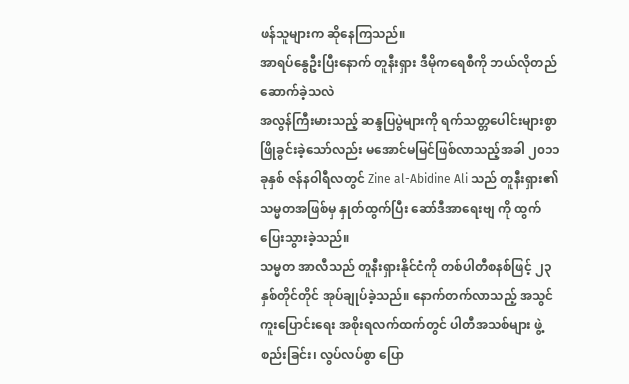ဖန်သူများက ဆိုနေကြသည်။
အာရပ်နွေဦးပြီးနောက် တူနီးရှား ဒီမိုကရေစီကို ဘယ်လိုတည်ဆောက်ခဲ့သလဲ
အလွန်ကြီးမားသည့် ဆန္ဒပြပွဲများကို ရက်သတ္တပေါင်းများစွာ ဖြိုခွင်းခဲ့သော်လည်း မအောင်မမြင်ဖြစ်လာသည့်အခါ ၂၀၁၁ ခုနှစ် ဇန်နဝါရီလတွင် Zine al-Abidine Ali သည် တူနီးရှား၏ သမ္မတအဖြစ်မှ နှုတ်ထွက်ပြီး ဆော်ဒီအာရေးဗျ ကို ထွက်ပြေးသွားခဲ့သည်။
သမ္မတ အာလီသည် တူနီးရှားနိုင်ငံကို တစ်ပါတီစနစ်ဖြင့် ၂၃ နှစ်တိုင်တိုင် အုပ်ချုပ်ခဲ့သည်။ နောက်တက်လာသည့် အသွင်ကူးပြောင်းရေး အစိုးရလက်ထက်တွင် ပါတီအသစ်များ ဖွဲ့စည်းခြင်း၊ လွပ်လပ်စွာ ပြော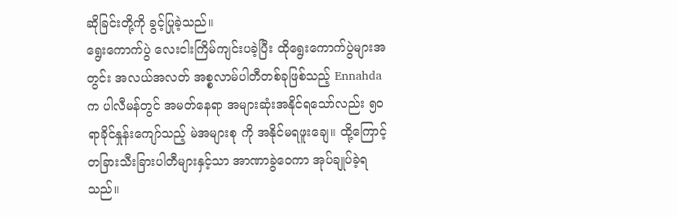ဆိုခြင်းတို့ကို ခွင့်ပြုခဲ့သည်။
ရွေးကောက်ပွဲ လေးငါးကြိမ်ကျင်းပခဲ့ပြီး ထိုရွေးကောက်ပွဲများအတွင်း အလယ်အလတ် အစ္စလာမ်ပါတီတစ်ခုဖြစ်သည့် Ennahda က ပါလီမန်တွင် အမတ်နေရာ အများဆုံးအနိုင်ရသော်လည်း ၅၀ ရာခိုင်နှုန်းကျော်သည့် မဲအများစု ကို အနိုင်မရဖူးချေ။ ထို့ကြောင့် တခြားသီးခြားပါတီများနှင့်သာ အာဏာခွဲဝေကာ အုပ်ချုပ်ခဲ့ရသည်။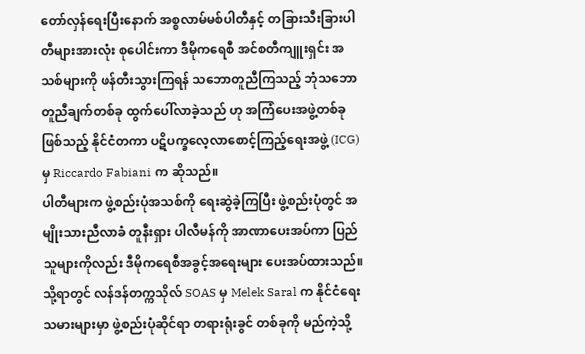တော်လှန်ရေးပြီးနောက် အစ္စလာမ်မစ်ပါတီနှင့် တခြားသီးခြားပါတီများအားလုံး စုပေါင်းကာ ဒီမိုကရေစီ အင်စတီကျူးရှင်း အသစ်များကို ဖန်တီးသွားကြရန် သဘောတူညီကြသည့် ဘုံသဘောတူညီချက်တစ်ခု ထွက်ပေါ်လာခဲ့သည် ဟု အကြံပေးအဖွဲ့တစ်ခုဖြစ်သည့် နိုင်ငံတကာ ပဋိပက္ခလေ့လာစောင့်ကြည့်ရေးအဖွဲ့ (ICG) မှ Riccardo Fabiani က ဆိုသည်။
ပါတီများက ဖွဲ့စည်းပုံအသစ်ကို ရေးဆွဲခဲ့ကြပြီး ဖွဲ့စည်းပုံတွင် အမျိုးသားညီလာခံ တူနီးရှား ပါလီမန်ကို အာဏာပေးအပ်ကာ ပြည်သူများကိုလည်း ဒီမိုကရေစီအခွင့်အရေးများ ပေးအပ်ထားသည်။
သို့ရာတွင် လန်ဒန်တက္ကသိုလ် SOAS မှ Melek Saral က နိုင်ငံရေးသမားများမှာ ဖွဲ့စည်းပုံဆိုင်ရာ တရားရုံးခွင် တစ်ခုကို မည်ကဲ့သို့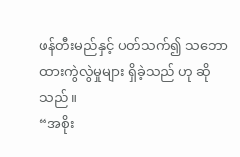ဖန်တီးမည်နှင့် ပတ်သက်၍ သဘောထားကွဲလွဲမှုများ ရှိခဲ့သည် ဟု ဆိုသည်။
“အစိုး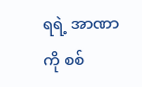ရရဲ့ အာဏာကို စစ်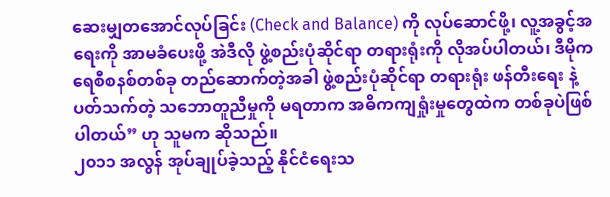ဆေးမျှတအောင်လုပ်ခြင်း (Check and Balance) ကို လုပ်ဆောင်ဖို့၊ လူ့အခွင့်အရေးကို အာမခံပေးဖို့ အဲဒီလို ဖွဲ့စည်းပုံဆိုင်ရာ တရားရုံးကို လိုအပ်ပါတယ်၊ ဒီမိုကရေစီစနစ်တစ်ခု တည်ဆောက်တဲ့အခါ ဖွဲ့စည်းပုံဆိုင်ရာ တရားရုံး ဖန်တီးရေး နဲ့ပတ်သက်တဲ့ သဘောတူညီမှုကို မရတာက အဓိကကျရှုံးမှုတွေထဲက တစ်ခုပဲဖြစ်ပါတယ်” ဟု သူမက ဆိုသည်။
၂၀၁၁ အလွန် အုပ်ချုပ်ခဲ့သည့် နိုင်ငံရေးသ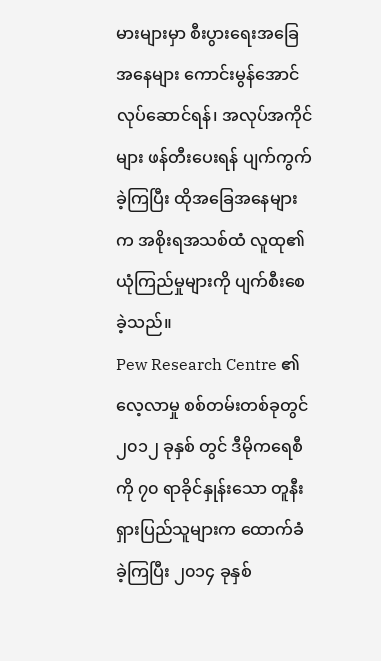မားများမှာ စီးပွားရေးအခြေအနေများ ကောင်းမွန်အောင် လုပ်ဆောင်ရန်၊ အလုပ်အကိုင်များ ဖန်တီးပေးရန် ပျက်ကွက်ခဲ့ကြပြီး ထိုအခြေအနေများက အစိုးရအသစ်ထံ လူထု၏ ယုံကြည်မှုများကို ပျက်စီးစေခဲ့သည်။
Pew Research Centre ၏ လေ့လာမှု စစ်တမ်းတစ်ခုတွင် ၂၀၁၂ ခုနှစ် တွင် ဒီမိုကရေစီကို ၇၀ ရာခိုင်နှုန်းသော တူနီးရှားပြည်သူများက ထောက်ခံခဲ့ကြပြီး ၂၀၁၄ ခုနှစ်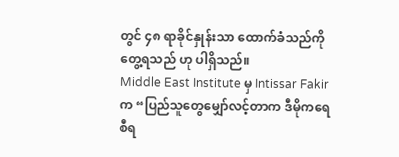တွင် ၄၈ ရာခိုင်နှုန်းသာ ထောက်ခံသည်ကို တွေ့ရသည် ဟု ပါရှိသည်။
Middle East Institute မှ Intissar Fakir က “ပြည်သူတွေမျှော်လင့်တာက ဒီမိုကရေစီရ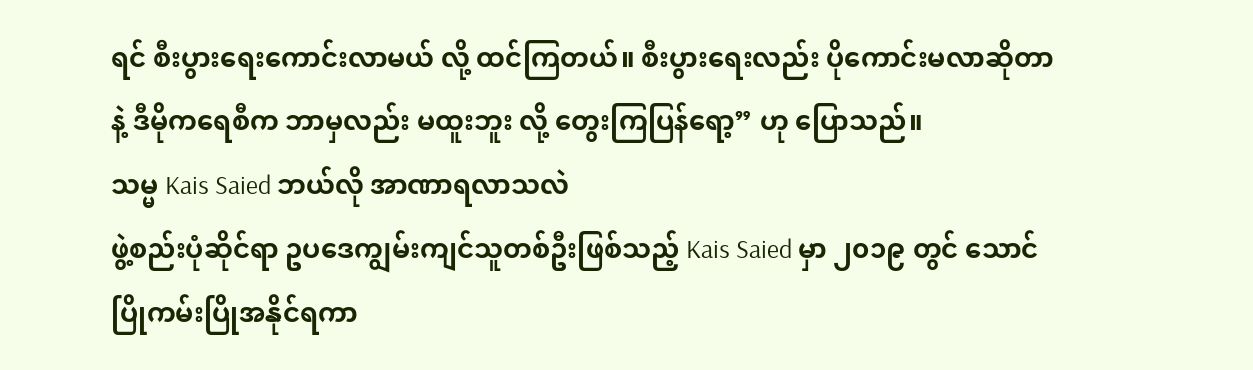ရင် စီးပွားရေးကောင်းလာမယ် လို့ ထင်ကြတယ်။ စီးပွားရေးလည်း ပိုကောင်းမလာဆိုတာနဲ့ ဒီမိုကရေစီက ဘာမှလည်း မထူးဘူး လို့ တွေးကြပြန်ရော့” ဟု ပြောသည်။
သမ္မ Kais Saied ဘယ်လို အာဏာရလာသလဲ
ဖွဲ့စည်းပုံဆိုင်ရာ ဥပဒေကျွမ်းကျင်သူတစ်ဦးဖြစ်သည့် Kais Saied မှာ ၂၀၁၉ တွင် သောင်ပြိုကမ်းပြိုအနိုင်ရကာ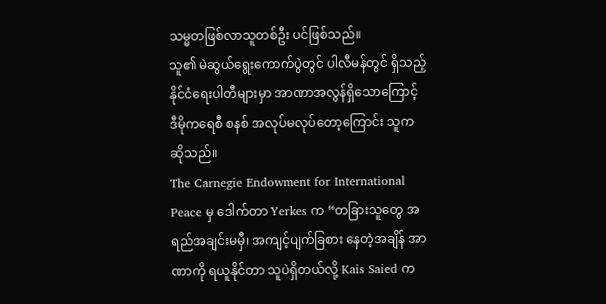သမ္မတဖြစ်လာသူတစ်ဦး ပင်ဖြစ်သည်။
သူ၏ မဲဆွယ်ရွေးကောက်ပွဲတွင် ပါလီမန်တွင် ရှိသည့် နိုင်ငံရေးပါတီများမှာ အာဏာအလွန်ရှိသောကြောင့် ဒီမိုကရေစီ စနစ် အလုပ်မလုပ်တော့ကြောင်း သူက ဆိုသည်။
The Carnegie Endowment for International Peace မှ ဒေါက်တာ Yerkes က “တခြားသူတွေ အရည်အချင်းမမှီ၊ အကျင့်ပျက်ခြစား နေတဲ့အချိန် အာဏာကို ရယူနိုင်တာ သူပဲရှိတယ်လို့ Kais Saied က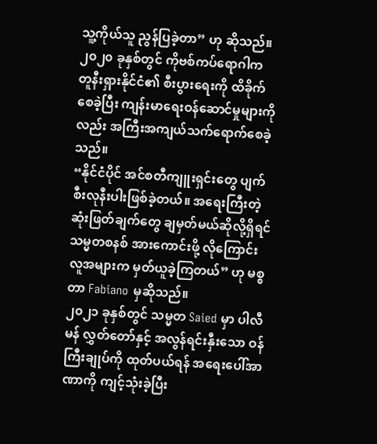သူ့ကိုယ်သူ ညွန်ပြခဲ့တာ” ဟု ဆိုသည်။
၂၀၂၀ ခုနှစ်တွင် ကိုဗစ်ကပ်ရောဂါက တူနီးရှားနိုင်ငံ၏ စီးပွားရေးကို ထိခိုက်စေခဲ့ပြီး ကျန်းမာရေးဝန်ဆောင်မှုများကိုလည်း အကြီးအကျယ်သက်ရောက်စေခဲ့သည်။
“နိုင်ငံပိုင် အင်စတီကျူးရှင်းတွေ ပျက်စီးလုနီးပါးဖြစ်ခဲ့တယ်။ အရေးကြီးတဲ့ ဆုံးဖြတ်ချက်တွေ ချမှတ်မယ်ဆိုလို့ရှိရင် သမ္မတစနစ် အားကောင်းဖို့ လိုကြောင်း လူအများက မှတ်ယူခဲ့ကြတယ်” ဟု မစ္စတာ Fabiano မှဆိုသည်။
၂၀၂၁ ခုနှစ်တွင် သမ္မတ Saied မှာ ပါလီမန် လွှတ်တော်နှင့် အလွန်ရင်းနှီးသော ဝန်ကြီးချုပ်ကို ထုတ်ပယ်ရန် အရေးပေါ်အာဏာကို ကျင့်သုံးခဲ့ပြီး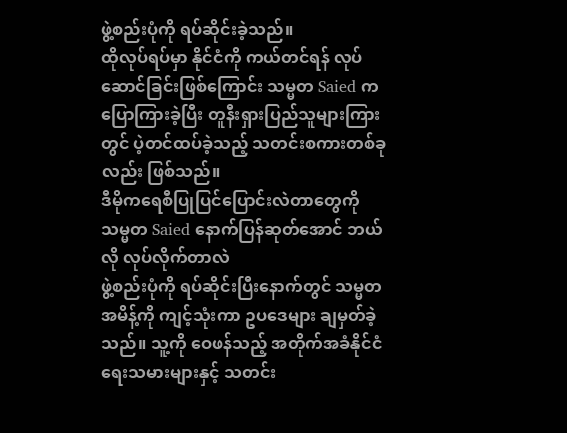ဖွဲ့စည်းပုံကို ရပ်ဆိုင်းခဲ့သည်။
ထိုလုပ်ရပ်မှာ နိုင်ငံကို ကယ်တင်ရန် လုပ်ဆောင်ခြင်းဖြစ်ကြောင်း သမ္မတ Saied က ပြောကြားခဲ့ပြီး တူနီးရှားပြည်သူများကြားတွင် ပဲ့တင်ထပ်ခဲ့သည့် သတင်းစကားတစ်ခုလည်း ဖြစ်သည်။
ဒီမိုကရေစီပြုပြင်ပြောင်းလဲတာတွေကို သမ္မတ Saied နောက်ပြန်ဆုတ်အောင် ဘယ်လို လုပ်လိုက်တာလဲ
ဖွဲ့စည်းပုံကို ရပ်ဆိုင်းပြီးနောက်တွင် သမ္မတ အမိန့်ကို ကျင့်သုံးကာ ဥပဒေများ ချမှတ်ခဲ့သည်။ သူ့ကို ဝေဖန်သည့် အတိုက်အခံနိုင်ငံရေးသမားများနှင့် သတင်း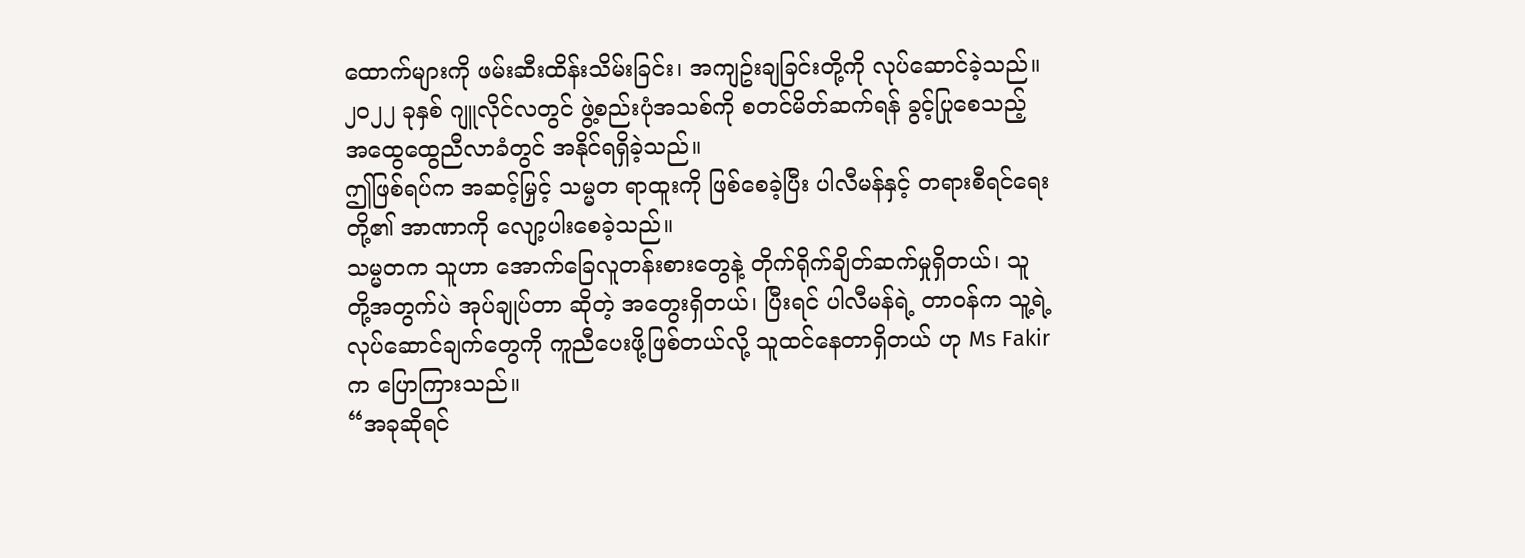ထောက်များကို ဖမ်းဆီးထိန်းသိမ်းခြင်း၊ အကျဥ်းချခြင်းတို့ကို လုပ်ဆောင်ခဲ့သည်။
၂၀၂၂ ခုနှစ် ဂျူလိုင်လတွင် ဖွဲ့စည်းပုံအသစ်ကို စတင်မိတ်ဆက်ရန် ခွင့်ပြုစေသည့် အထွေထွေညီလာခံတွင် အနိုင်ရရှိခဲ့သည်။
ဤဖြစ်ရပ်က အဆင့်မြှင့် သမ္မတ ရာထူးကို ဖြစ်စေခဲ့ပြီး ပါလီမန်နှင့် တရားစီရင်ရေးတို့၏ အာဏာကို လျော့ပါးစေခဲ့သည်။
သမ္မတက သူဟာ အောက်ခြေလူတန်းစားတွေနဲ့ တိုက်ရိုက်ချိတ်ဆက်မှုရှိတယ်၊ သူတို့အတွက်ပဲ အုပ်ချုပ်တာ ဆိုတဲ့ အတွေးရှိတယ်၊ ပြီးရင် ပါလီမန်ရဲ့ တာဝန်က သူ့ရဲ့လုပ်ဆောင်ချက်တွေကို ကူညီပေးဖို့ဖြစ်တယ်လို့ သူထင်နေတာရှိတယ် ဟု Ms Fakir က ပြောကြားသည်။
“အခုဆိုရင်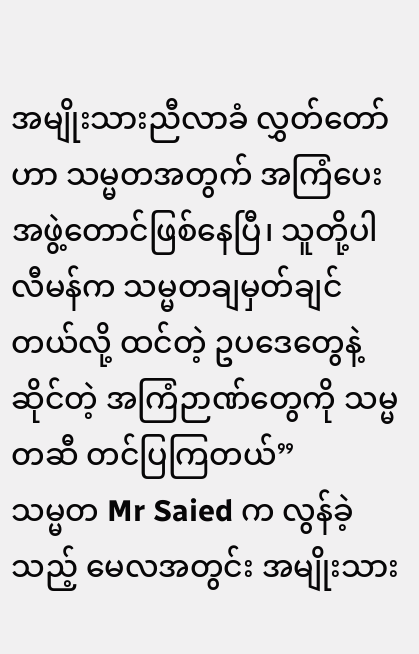အမျိုးသားညီလာခံ လွှတ်တော်ဟာ သမ္မတအတွက် အကြံပေးအဖွဲ့တောင်ဖြစ်နေပြီ၊ သူတို့ပါလီမန်က သမ္မတချမှတ်ချင်တယ်လို့ ထင်တဲ့ ဥပဒေတွေနဲ့ ဆိုင်တဲ့ အကြံဉာဏ်တွေကို သမ္မတဆီ တင်ပြကြတယ်”
သမ္မတ Mr Saied က လွန်ခဲ့သည့် မေလအတွင်း အမျိုးသား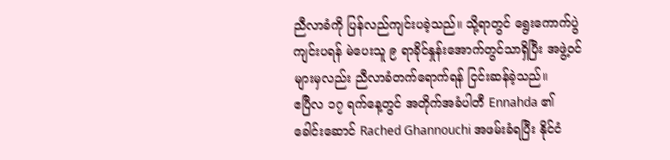ညီလာခံကို ပြန်လည်ကျင်းပခဲ့သည်။ သို့ရာတွင် ရွေးကောက်ပွဲကျင်းပရန် မဲပေးသူ ၉ ရာခိုင်နှုန်းအောက်တွင်သာရှိပြီး အဖွဲ့ဝင်များမှလည်း ညီလာခံတက်ရောက်ရန် ငြင်းဆန်ခဲ့သည်။
ဧပြီလ ၁၇ ရက်နေ့တွင် အတိုက်အခံပါတီ Ennahda ၏ ခေါင်းဆောင် Rached Ghannouchi အဖမ်းခံရပြီး နိုင်ငံ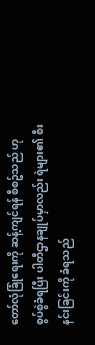တော်လုံခြုံရေးကို ဆန့်ကျင်ရန် စီစဥ်သည် ဟု စွပ်စွဲခံရပြီး ပါတီဌာနချုပ်မှာလည်း ရဲများ၏ စီးနင်းခြင်းကို ခံရသည်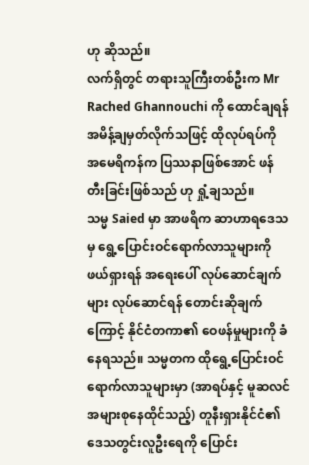ဟု ဆိုသည်။
လက်ရှိတွင် တရားသူကြီးတစ်ဦးက Mr Rached Ghannouchi ကို ထောင်ချရန် အမိန့်ချမှတ်လိုက်သဖြင့် ထိုလုပ်ရပ်ကို အမေရိကန်က ပြဿနာဖြစ်အောင် ဖန်တီးခြင်းဖြစ်သည် ဟု ရှုံ့ချသည်။
သမ္မ Saied မှာ အာဖရိက ဆာဟာရဒေသမှ ရွေ့ပြောင်းဝင်ရောက်လာသူများကို ဖယ်ရှားရန် အရေးပေါ် လုပ်ဆောင်ချက်များ လုပ်ဆောင်ရန် တောင်းဆိုချက်ကြောင့် နိုင်ငံတကာ၏ ဝေဖန်မှုများကို ခံနေရသည်။ သမ္မတက ထိုရွေ့ပြောင်းဝင်ရောက်လာသူများမှာ (အာရပ်နှင့် မူဆလင်အများစုနေထိုင်သည့်) တူနီးရှားနိုင်ငံ၏ ဒေသတွင်းလူဦးရေကို ပြောင်း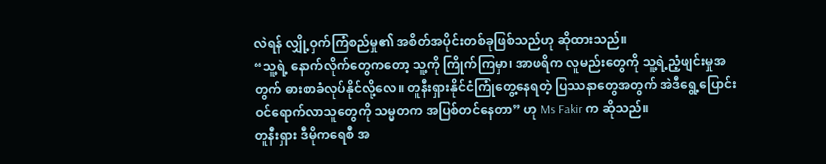လဲရန် လျှို့ဝှက်ကြံစည်မှု၏ အစိတ်အပိုင်းတစ်ခုဖြစ်သည်ဟု ဆိုထားသည်။
“သူ့ရဲ့ နောက်လိုက်တွေကတော့ သူ့ကို ကြိုက်ကြမှာ၊ အာဖရိက လူမည်းတွေကို သူ့ရဲ့ညံ့ဖျင်းမှုအတွက် ဓားစာခံလုပ်နိုင်လို့လေ။ တူနီးရှားနိုင်ငံကြုံတွေ့နေရတဲ့ ပြဿနာတွေအတွက် အဲဒီရွေ့ပြောင်းဝင်ရောက်လာသူတွေကို သမ္မတက အပြစ်တင်နေတာ” ဟု Ms Fakir က ဆိုသည်။
တူနီးရှား ဒီမိုကရေစီ အ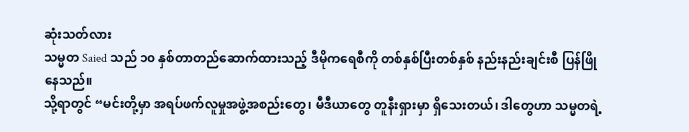ဆုံးသတ်လား
သမ္မတ Saied သည် ၁၀ နှစ်တာတည်ဆောက်ထားသည့် ဒီမိုကရေစီကို တစ်နှစ်ပြီးတစ်နှစ် နည်းနည်းချင်းစီ ပြန်ဖြိုနေသည်။
သို့ရာတွင် “မင်းတို့မှာ အရပ်ဖက်လူမှုအဖွဲ့အစည်းတွေ၊ မီဒီယာတွေ တူနီးရှားမှာ ရှိသေးတယ်၊ ဒါတွေဟာ သမ္မတရဲ့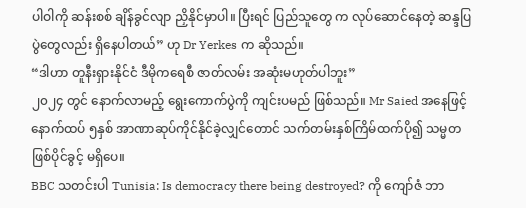ပါဝါကို ဆန်းစစ် ချိန်ခွင်လျာ ညှိနိုင်မှာပါ။ ပြီးရင် ပြည်သူတွေ က လုပ်ဆောင်နေတဲ့ ဆန္ဒပြပွဲတွေလည်း ရှိနေပါတယ်” ဟု Dr Yerkes က ဆိုသည်။
“ဒါဟာ တူနီးရှားနိုင်ငံ ဒီမိုကရေစီ ဇာတ်လမ်း အဆုံးမဟုတ်ပါဘူး”
၂၀၂၄ တွင် နောက်လာမည့် ရွေးကောက်ပွဲကို ကျင်းပမည် ဖြစ်သည်။ Mr Saied အနေဖြင့် နောက်ထပ် ၅နှစ် အာဏာဆုပ်ကိုင်နိုင်ခဲ့လျှင်တောင် သက်တမ်းနှစ်ကြိမ်ထက်ပို၍ သမ္မတဖြစ်ပိုင်ခွင့် မရှိပေ။
BBC သတင်းပါ Tunisia: Is democracy there being destroyed? ကို ကျော်ဇံ ဘာ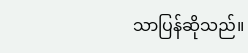သာပြန်ဆိုသည်။